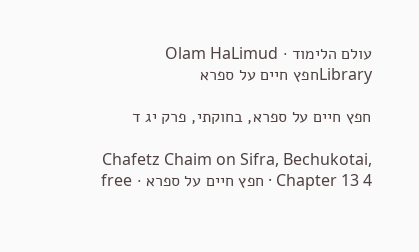עולם הלימוד · Olam HaLimud
Libraryחפץ חיים על ספרא

חפץ חיים על ספרא, בחוקתי, פרק יג ד

Chafetz Chaim on Sifra, Bechukotai, Chapter 13 4 · חפץ חיים על ספרא · free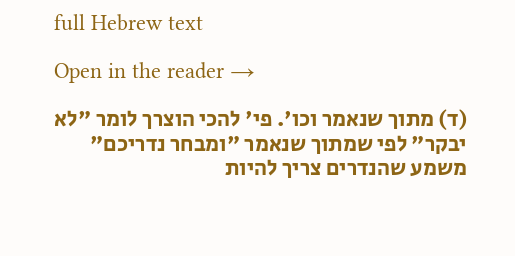full Hebrew text

Open in the reader →

(ד) מתוך שנאמר וכו'. פי' להכי הוצרך לומר "לא יבקר" לפי שמתוך שנאמר "ומבחר נדריכם" משמע שהנדרים צריך להיות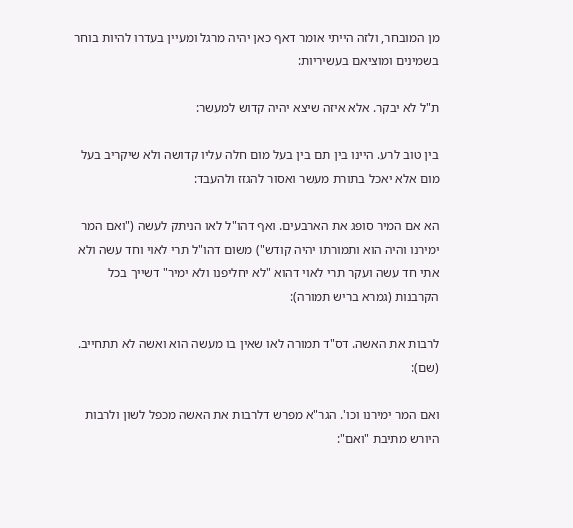מן המובחר, ולזה הייתי אומר דאף כאן יהיה מרגל ומעיין בעדרו להיות בוחר בשמינים ומוציאם בעשיריות:

ת"ל לא יבקר. אלא איזה שיצא יהיה קדוש למעשר:

בין טוב לרע. היינו בין תם בין בעל מום חלה עליו קדושה ולא שיקריב בעל מום אלא יאכל בתורת מעשר ואסור להגזז ולהעבד:

הא אם המיר סופג את הארבעים. ואף דהו"ל לאו הניתק לעשה ("ואם המר ימירנו והיה הוא ותמורתו יהיה קודש") משום דהו"ל תרי לאוי וחד עשה ולא אתי חד עשה ועקר תרי לאוי דהוא "לא יחליפנו ולא ימיר" דשייך בכל הקרבנות (גמרא בריש תמורה):

לרבות את האשה. דס"ד תמורה לאו שאין בו מעשה הוא ואשה לא תתחייב. (שם):

ואם המר ימירנו וכו'. הגר"א מפרש דלרבות את האשה מכפל לשון ולרבות היורש מתיבת "ואם":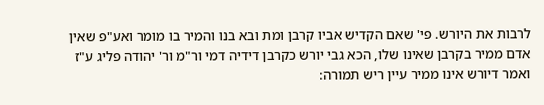לרבות את היורש. פי' שאם הקדיש אביו קרבן ומת ובא בנו והמיר בו מומר ואע"פ שאין אדם ממיר בקרבן שאינו שלו, הכא גבי יורש כקרבן דידיה דמי ור"מ ור' יהודה פליג ע"ז ואמר דיורש אינו ממיר עיין ריש תמורה: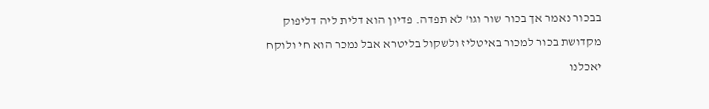בבכור נאמר אך בכור שור וגו' לא תפדה. פדיון הוא דלית ליה דליפוק מקדושת בכור למכור באיטליז ולשקול בליטרא אבל נמכר הוא חי ולוקח יאכלנו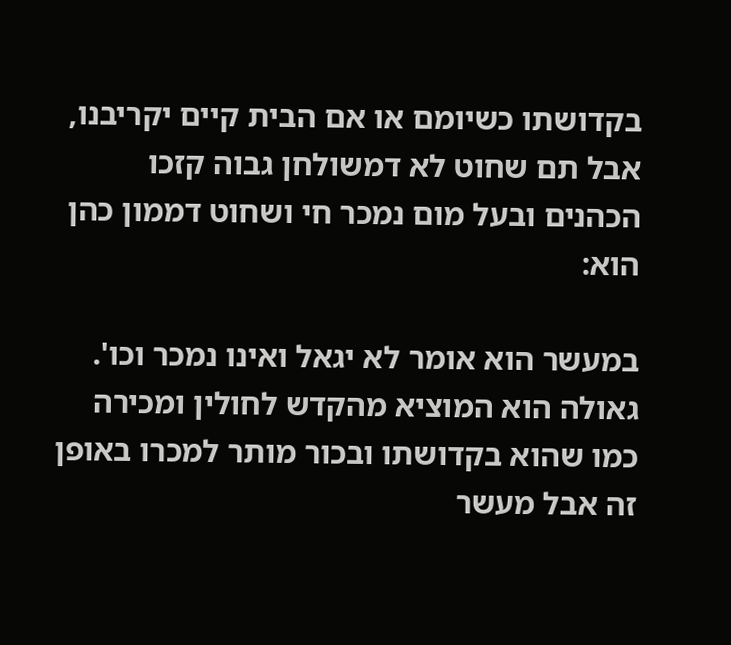בקדושתו כשיומם או אם הבית קיים יקריבנו, אבל תם שחוט לא דמשולחן גבוה קזכו הכהנים ובעל מום נמכר חי ושחוט דממון כהן הוא:

במעשר הוא אומר לא יגאל ואינו נמכר וכו'. גאולה הוא המוציא מהקדש לחולין ומכירה כמו שהוא בקדושתו ובכור מותר למכרו באופן זה אבל מעשר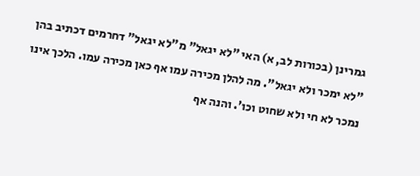גמרינן (בכורות לב, א) האי "לא יגאל" מ"לא יגאל" דחרמים דכתיב בהן "לא ימכר ולא יגאל". מה להלן מכירה עמו אף כאן מכירה עמו. הלכך אינו נמכר לא חי ולא שחוט וכו'. והנה אף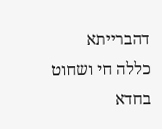דהברייתא כללה חי ושחוט בחדא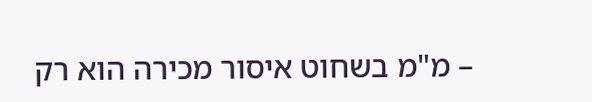– מ"מ בשחוט איסור מכירה הוא רק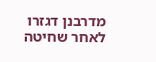מדרבנן דגזרו לאחר שחיטה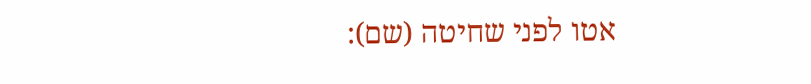אטו לפני שחיטה (שם):